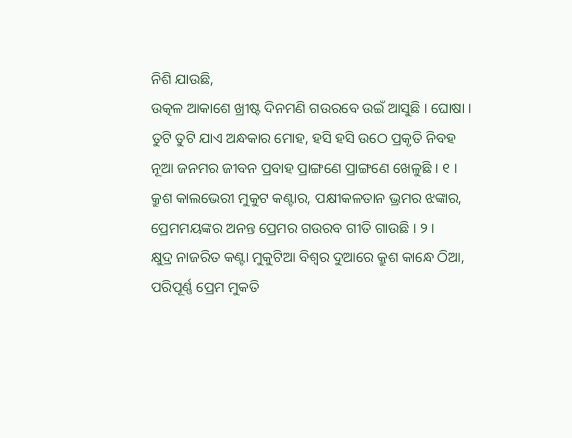ନିଶି ଯାଉଛି,
ଉତ୍କଳ ଆକାଶେ ଖ୍ରୀଷ୍ଟ ଦିନମଣି ଗଉରବେ ଉଇଁ ଆସୁଛି । ଘୋଷା ।
ତୁଟି ତୁଟି ଯାଏ ଅନ୍ଧକାର ମୋହ, ହସି ହସି ଉଠେ ପ୍ରକୃତି ନିବହ
ନୂଆ ଜନମର ଜୀବନ ପ୍ରବାହ ପ୍ରାଙ୍ଗଣେ ପ୍ରାଙ୍ଗଣେ ଖେଳୁଛି । ୧ ।
କ୍ରୁଶ କାଲଭେରୀ ମୁକୁଟ କଣ୍ଟାର, ପକ୍ଷୀକଳତାନ ଭ୍ରମର ଝଙ୍କାର,
ପ୍ରେମମୟଙ୍କର ଅନନ୍ତ ପ୍ରେମର ଗଉରବ ଗୀତି ଗାଉଛି । ୨ ।
କ୍ଷୁଦ୍ର ନାଜରିତ କଣ୍ଟା ମୁକୁଟିଆ ବିଶ୍ୱର ଦୁଆରେ କ୍ରୁଶ କାନ୍ଧେ ଠିଆ,
ପରିପୂର୍ଣ୍ଣ ପ୍ରେମ ମୁକତି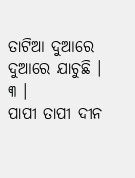ତାଟିଆ ଦୁଆରେ ଦୁଆରେ ଯାଚୁଛି । ୩ ।
ପାପୀ ତାପୀ ଦୀନ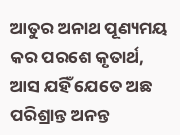ଆତୁର ଅନାଥ ପୂଣ୍ୟମୟ କର ପରଶେ କୃତାର୍ଥ,
ଆସ ଯହିଁ ଯେତେ ଅଛ ପରିଶ୍ରାନ୍ତ ଅନନ୍ତ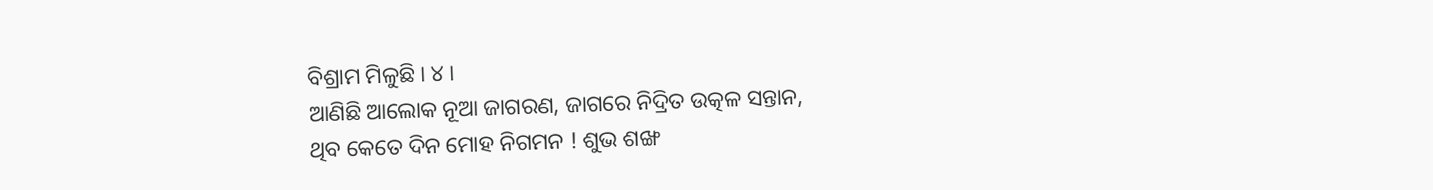ବିଶ୍ରାମ ମିଳୁଛି । ୪ ।
ଆଣିଛି ଆଲୋକ ନୂଆ ଜାଗରଣ, ଜାଗରେ ନିଦ୍ରିତ ଉତ୍କଳ ସନ୍ତାନ,
ଥିବ କେତେ ଦିନ ମୋହ ନିଗମନ ! ଶୁଭ ଶଙ୍ଖ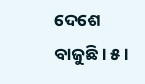ଦେଶେ ବାଜୁଛି । ୫ ।